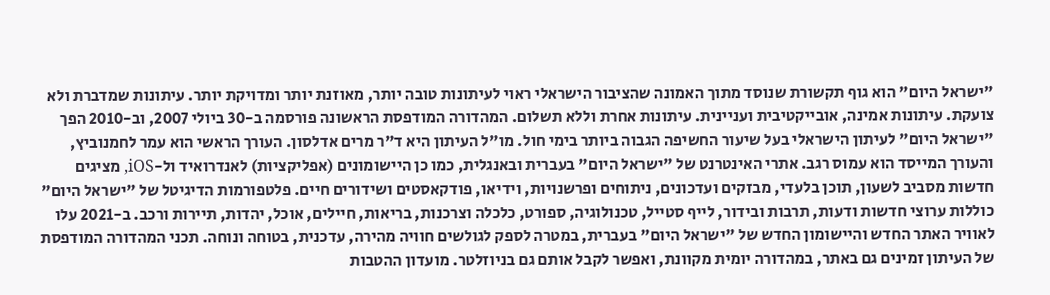"ישראל היום" הוא גוף תקשורת שנוסד מתוך האמונה שהציבור הישראלי ראוי לעיתונות טובה יותר, מאוזנת יותר ומדויקת יותר. עיתונות שמדברת ולא צועקת. עיתונות אמינה, אובייקטיבית ועניינית. עיתונות אחרת וללא תשלום. המהדורה המודפסת הראשונה פורסמה ב-30 ביולי 2007, וב-2010 הפך "ישראל היום" לעיתון הישראלי בעל שיעור החשיפה הגבוה ביותר בימי חול. מו"ל העיתון היא ד"ר מרים אדלסון. העורך הראשי הוא עמר לחמנוביץ, והעורך המייסד הוא עמוס רגב. אתרי האינטרנט של "ישראל היום" בעברית ובאנגלית, כמו כן היישומונים (אפליקציות) לאנדרואיד ול-iOS, מציגים חדשות מסביב לשעון, תוכן בלעדי, מבזקים ועדכונים, ניתוחים ופרשנויות, וידיאו, פודקאסטים ושידורים חיים. פלטפורמות הדיגיטל של "ישראל היום" כוללות ערוצי חדשות ודעות, תרבות ובידור, לייף סטייל, טכנולוגיה, ספורט, כלכלה וצרכנות, בריאות, חיילים, אוכל, יהדות, תיירות ורכב. ב-2021 עלו לאוויר האתר החדש והיישומון החדש של "ישראל היום" בעברית, במטרה לספק לגולשים חוויה מהירה, עדכנית, בטוחה ונוחה. תכני המהדורה המודפסת של העיתון זמינים גם באתר, במהדורה יומית מקוונת, ואפשר לקבל אותם גם בניוזלטר. מועדון ההטבות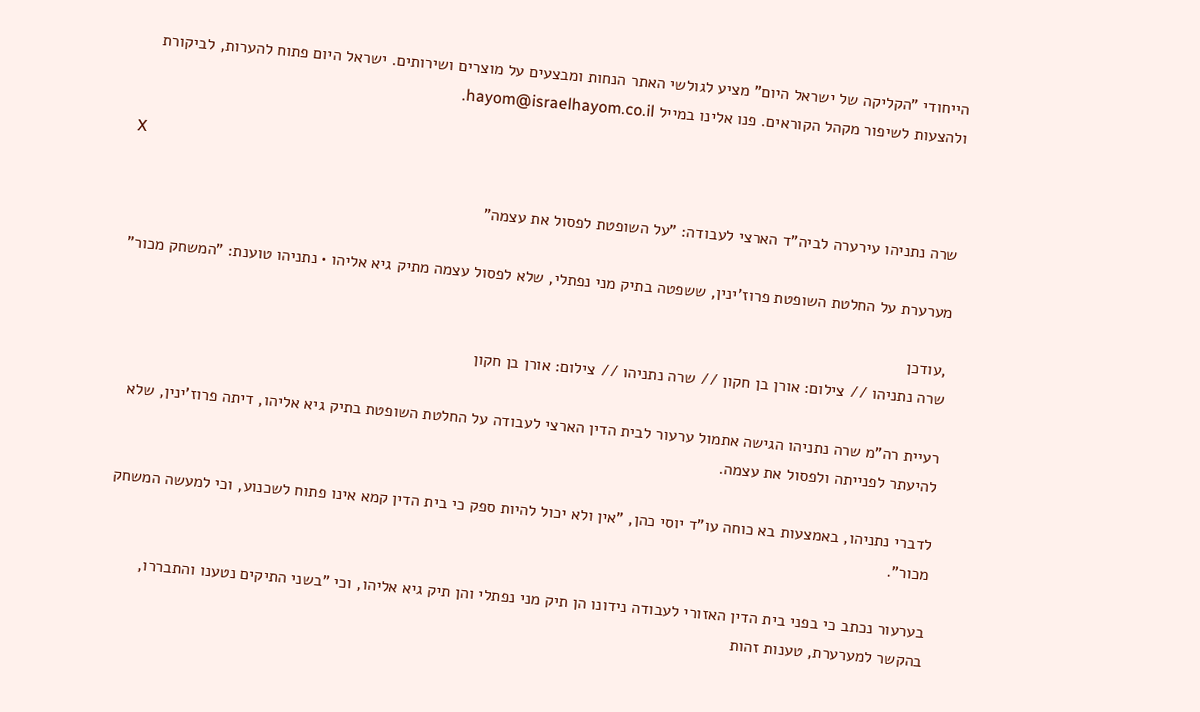הייחודי "הקליקה של ישראל היום" מציע לגולשי האתר הנחות ומבצעים על מוצרים ושירותים. ישראל היום פתוח להערות, לביקורת ולהצעות לשיפור מקהל הקוראים. פנו אלינו במייל hayom@israelhayom.co.il.

X

שרה נתניהו עירערה לביה"ד הארצי לעבודה: "על השופטת לפסול את עצמה"

מערערת על החלטת השופטת פרוז'ינין, ששפטה בתיק מני נפתלי, שלא לפסול עצמה מתיק גיא אליהו • נתניהו טוענת: "המשחק מכור"

,עודכן
שרה נתניהו // צילום: אורן בן חקון // שרה נתניהו // צילום: אורן בן חקון

רעיית רה"מ שרה נתניהו הגישה אתמול ערעור לבית הדין הארצי לעבודה על החלטת השופטת בתיק גיא אליהו, דיתה פרוז'ינין, שלא להיעתר לפנייתה ולפסול את עצמה.

לדברי נתניהו, באמצעות בא כוחה עו"ד יוסי כהן, "אין ולא יכול להיות ספק כי בית הדין קמא אינו פתוח לשכנוע, וכי למעשה המשחק מכור".

בערעור נכתב כי בפני בית הדין האזורי לעבודה נידונו הן תיק מני נפתלי והן תיק גיא אליהו, וכי "בשני התיקים נטענו והתבררו, בהקשר למערערת, טענות זהות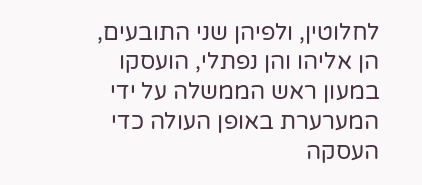לחלוטין, ולפיהן שני התובעים, הן אליהו והן נפתלי, הועסקו במעון ראש הממשלה על ידי המערערת באופן העולה כדי העסקה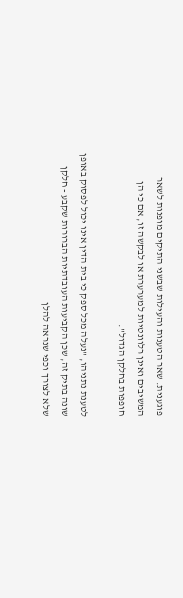פוגענית. שאר הטענות והעילות שבשני התיקים מופנות לשאר המשיבים ואינן רלוונטיות למערערת או לבקשה זו, אם כי הן חופפות בחלקן הגדול".

לטענת נתניהו, "נעלה מכל ספק כי בית הדין אינו יכול לפסוק באופן שונה בתיק זה, שכן הקביעות העובדתיות הברורות שקבע - חלקן שלא לצורך וכפי שנראה להלן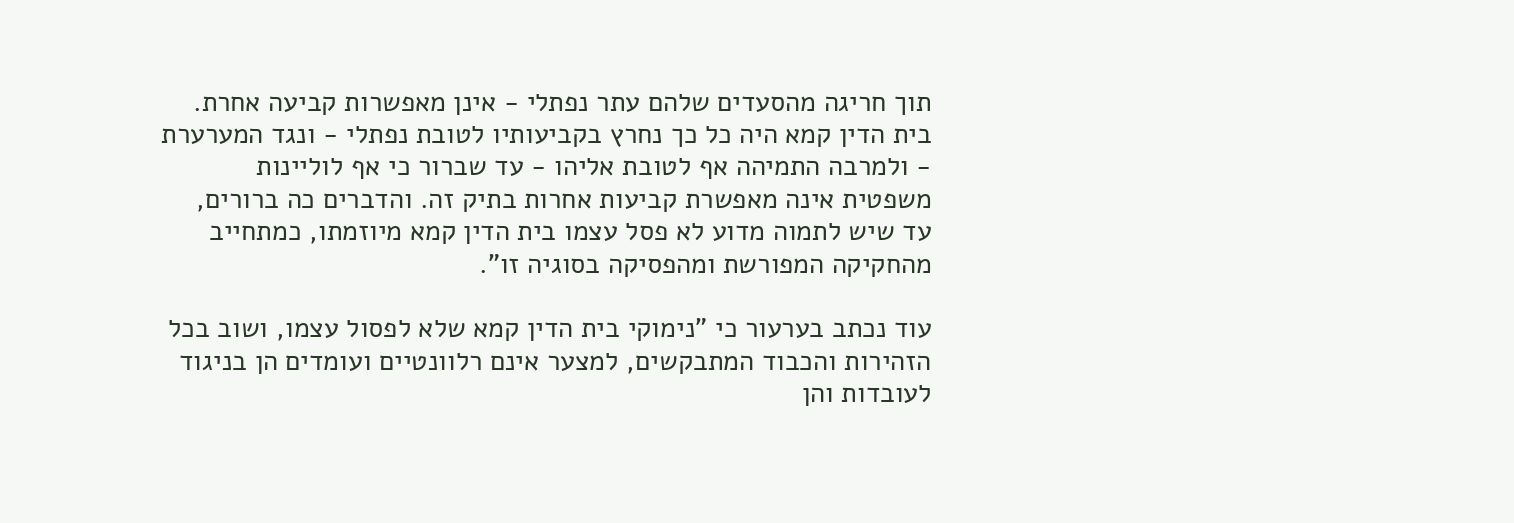תוך חריגה מהסעדים שלהם עתר נפתלי - אינן מאפשרות קביעה אחרת. בית הדין קמא היה כל כך נחרץ בקביעותיו לטובת נפתלי - ונגד המערערת - ולמרבה התמיהה אף לטובת אליהו - עד שברור כי אף לוליינות משפטית אינה מאפשרת קביעות אחרות בתיק זה. והדברים כה ברורים, עד שיש לתמוה מדוע לא פסל עצמו בית הדין קמא מיוזמתו, כמתחייב מהחקיקה המפורשת ומהפסיקה בסוגיה זו".

עוד נכתב בערעור כי "נימוקי בית הדין קמא שלא לפסול עצמו, ושוב בכל הזהירות והכבוד המתבקשים, למצער אינם רלוונטיים ועומדים הן בניגוד לעובדות והן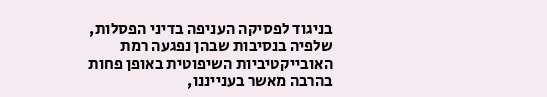בניגוד לפסיקה העניפה בדיני הפסלות, שלפיה בנסיבות שבהן נפגעה רמת האובייקטיביות השיפוטית באופן פחות בהרבה מאשר בענייננו,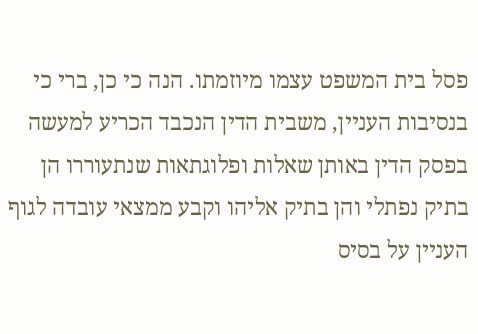פסל בית המשפט עצמו מיוזמתו. הנה כי כן, ברי כי בנסיבות העניין, משבית הדין הנכבד הכריע למעשה בפסק הדין באותן שאלות ופלוגתאות שנתעוררו הן בתיק נפתלי והן בתיק אליהו וקבע ממצאי עובדה לגוף העניין על בסיס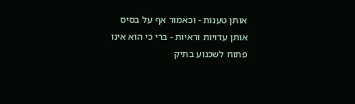אותן טענות - וכאמור אף על בסיס אותן עדויות וראיות - ברי כי הוא אינו פתוח לשכנוע בתיק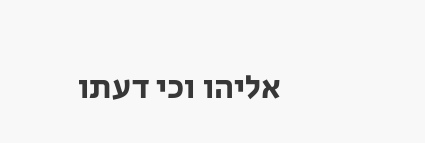אליהו וכי דעתו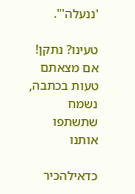'ננעלה'".

טעינו? נתקן! אם מצאתם טעות בכתבה, נשמח שתשתפו אותנו

כדאילהכיר